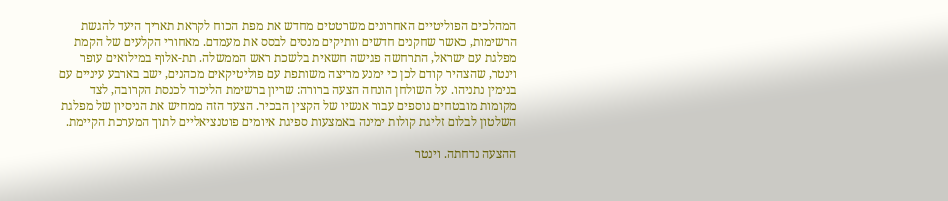המהלכים הפוליטיים האחרונים משרטטים מחדש את מפת הכוח לקראת תאריך היעד להגשת הרשימות, כאשר שחקנים חדשים וותיקים מנסים לבסס את מעמדם. מאחורי הקלעים של הקמת מפלגת עם ישראל, התרחשה פגישה חשאית בלשכת ראש הממשלה. תת-אלוף במילואים עופר וינטר, שהצהיר קודם לכן כי ימנע מריצה משותפת עם פוליטיקאים מכהנים, ישב בארבע עיניים עם בנימין נתניהו. על השולחן הונחה הצעה ברורה: שריון ברשימת הליכוד לכנסת הקרובה, לצד מקומות מובטחים נוספים עבור אנשיו של הקצין הבכיר. הצעד הזה ממחיש את הניסיון של מפלגת השלטון לבלום זליגת קולות ימינה באמצעות ספיגת איומים פוטנציאליים לתוך המערכת הקיימת.

ההצעה נדחתה. וינטר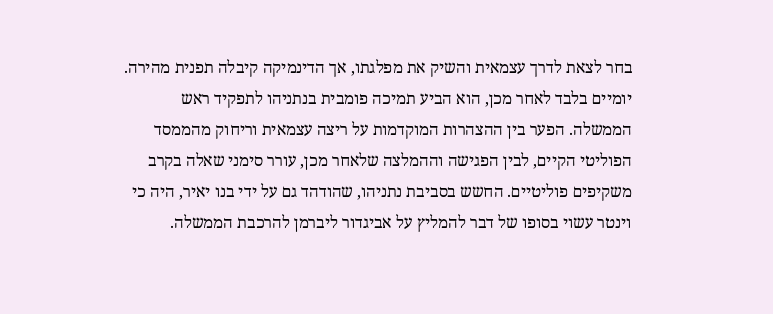בחר לצאת לדרך עצמאית והשיק את מפלגתו, אך הדינמיקה קיבלה תפנית מהירה. יומיים בלבד לאחר מכן, הוא הביע תמיכה פומבית בנתניהו לתפקיד ראש הממשלה. הפער בין ההצהרות המוקדמות על ריצה עצמאית וריחוק מהממסד הפוליטי הקיים, לבין הפגישה וההמלצה שלאחר מכן, עורר סימני שאלה בקרב משקיפים פוליטיים. החשש בסביבת נתניהו, שהודהד גם על ידי בנו יאיר, היה כי וינטר עשוי בסופו של דבר להמליץ על אביגדור ליברמן להרכבת הממשלה.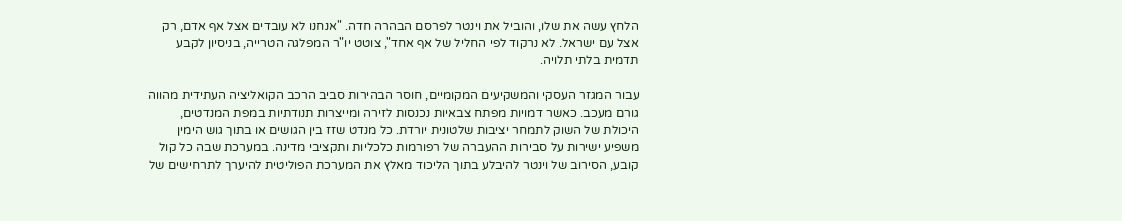הלחץ עשה את שלו, והוביל את וינטר לפרסם הבהרה חדה. "אנחנו לא עובדים אצל אף אדם, רק אצל עם ישראל. לא נרקוד לפי החליל של אף אחד", צוטט יו"ר המפלגה הטרייה, בניסיון לקבע תדמית בלתי תלויה.

עבור המגזר העסקי והמשקיעים המקומיים, חוסר הבהירות סביב הרכב הקואליציה העתידית מהווה גורם מעכב. כאשר דמויות מפתח צבאיות נכנסות לזירה ומייצרות תנודתיות במפת המנדטים, היכולת של השוק לתמחר יציבות שלטונית יורדת. כל מנדט שזז בין הגושים או בתוך גוש הימין משפיע ישירות על סבירות ההעברה של רפורמות כלכליות ותקציבי מדינה. במערכת שבה כל קול קובע, הסירוב של וינטר להיבלע בתוך הליכוד מאלץ את המערכת הפוליטית להיערך לתרחישים של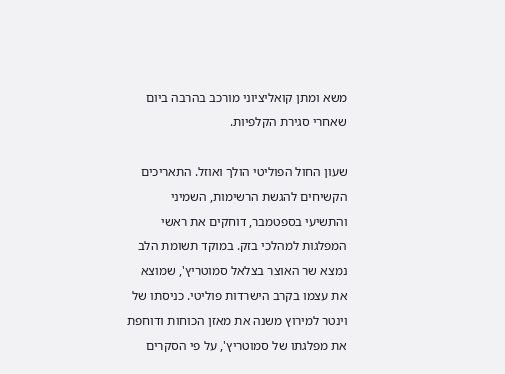משא ומתן קואליציוני מורכב בהרבה ביום שאחרי סגירת הקלפיות.

שעון החול הפוליטי הולך ואוזל. התאריכים הקשיחים להגשת הרשימות, השמיני והתשיעי בספטמבר, דוחקים את ראשי המפלגות למהלכי בזק. במוקד תשומת הלב נמצא שר האוצר בצלאל סמוטריץ', שמוצא את עצמו בקרב הישרדות פוליטי. כניסתו של וינטר למירוץ משנה את מאזן הכוחות ודוחפת את מפלגתו של סמוטריץ', על פי הסקרים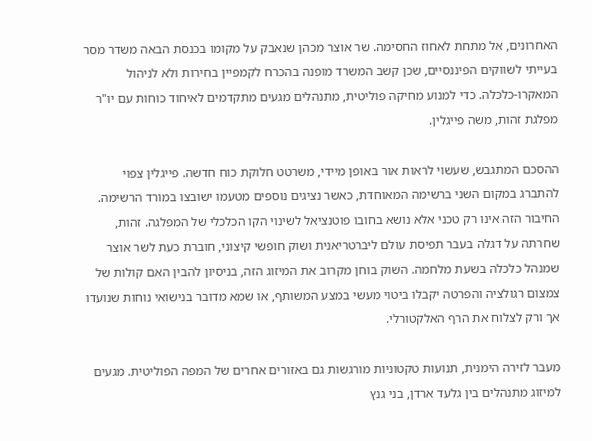האחרונים, אל מתחת לאחוז החסימה. שר אוצר מכהן שנאבק על מקומו בכנסת הבאה משדר מסר בעייתי לשווקים הפיננסיים, שכן קשב המשרד מופנה בהכרח לקמפיין בחירות ולא לניהול המאקרו-כלכלה. כדי למנוע מחיקה פוליטית, מתנהלים מגעים מתקדמים לאיחוד כוחות עם יו"ר מפלגת זהות, משה פייגלין.

ההסכם המתגבש, שעשוי לראות אור באופן מיידי, משרטט חלוקת כוח חדשה. פייגלין צפוי להתברג במקום השני ברשימה המאוחדת, כאשר נציגים נוספים מטעמו ישובצו במורד הרשימה. החיבור הזה אינו רק טכני אלא נושא בחובו פוטנציאל לשינוי הקו הכלכלי של המפלגה. זהות, שחרתה על דגלה בעבר תפיסת עולם ליברטריאנית ושוק חופשי קיצוני, חוברת כעת לשר אוצר שמנהל כלכלה בשעת מלחמה. השוק בוחן מקרוב את המיזוג הזה, בניסיון להבין האם קולות של צמצום רגולציה והפרטה יקבלו ביטוי מעשי במצע המשותף, או שמא מדובר בנישואי נוחות שנועדו אך ורק לצלוח את הרף האלקטורלי.

מעבר לזירה הימנית, תנועות טקטוניות מורגשות גם באזורים אחרים של המפה הפוליטית. מגעים למיזוג מתנהלים בין גלעד ארדן, בני גנץ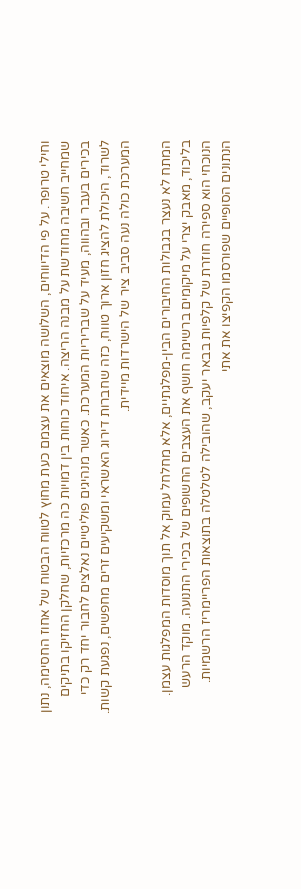וחילי טרופר. על פי הדיווחים, השלושה מוצאים את עצמם כעת מחוץ לטווח הבטוח של אחוז החסימה, נתון שמחייב חשיבה מחודשת על מבנה הריצה. איחוד כוחות בין דמויות כה מרכזיות, שחלקן החזיקו בתיקים בכירים בעבר ובהווה, מעיד על שבריריות המערכת. כאשר מנהיגים פוליטיים נאלצים לחבור יחד רק כדי לשרוד, היכולת להציג חזון ארוך טווח, כזה שחברות דירוג האשראי ומשקיעים זרים מחפשים, נפגעת קשות. המערכת כולה נעה סביב ציר של הישרדות מיידית.

המתח לא נעצר בגבולות החיבורים הבין-מפלגתיים, אלא מחלחל עמוק אל תוך מוסדות המפלגות עצמן. בליכוד, מאבק יצרי על מיקומים ברשימה חושף את העצבים החשופים של בכירי התנועה. מוקד הרעש הנוכחי הוא ספירה חוזרת של קלפיות בבאר יעקב, שהובילה לטלטלה בתוצאות הפריימריז הרשמיות. הנתונים הסופיים שפורסמו הקפיצו את אתי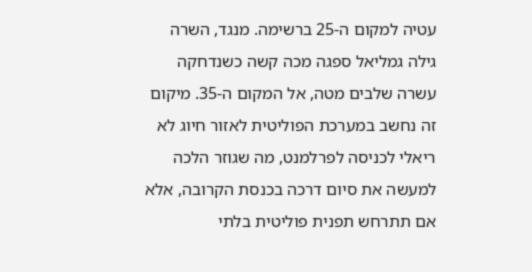עטיה למקום ה-25 ברשימה. מנגד, השרה גילה גמליאל ספגה מכה קשה כשנדחקה עשרה שלבים מטה, אל המקום ה-35. מיקום זה נחשב במערכת הפוליטית לאזור חיוג לא ריאלי לכניסה לפרלמנט, מה שגוזר הלכה למעשה את סיום דרכה בכנסת הקרובה, אלא אם תתרחש תפנית פוליטית בלתי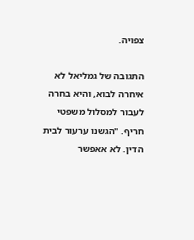צפויה.

התגובה של גמליאל לא איחרה לבוא, והיא בחרה לעבור למסלול משפטי חריף. "הגשנו ערעור לבית הדין. לא אאפשר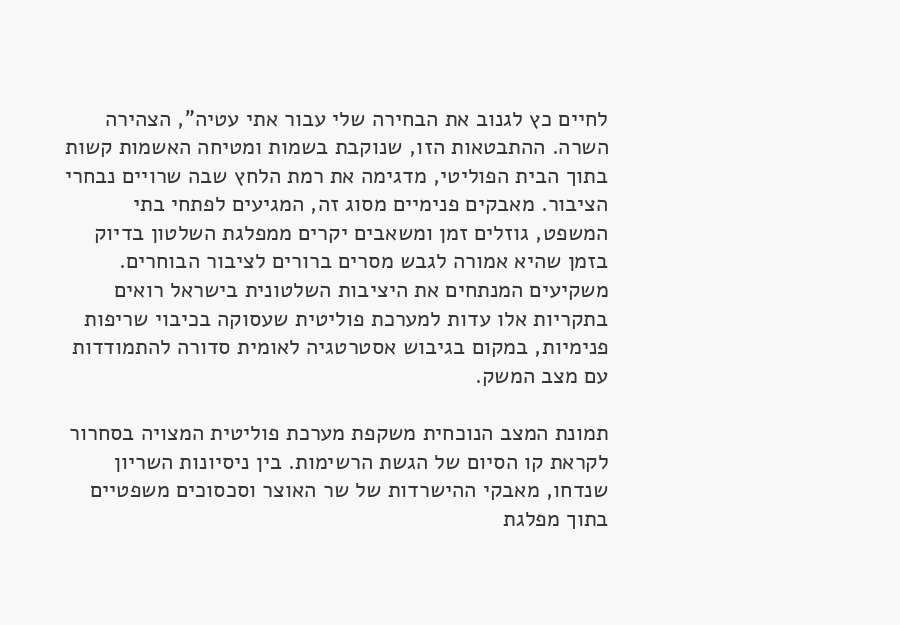לחיים כץ לגנוב את הבחירה שלי עבור אתי עטיה", הצהירה השרה. ההתבטאות הזו, שנוקבת בשמות ומטיחה האשמות קשות בתוך הבית הפוליטי, מדגימה את רמת הלחץ שבה שרויים נבחרי הציבור. מאבקים פנימיים מסוג זה, המגיעים לפתחי בתי המשפט, גוזלים זמן ומשאבים יקרים ממפלגת השלטון בדיוק בזמן שהיא אמורה לגבש מסרים ברורים לציבור הבוחרים. משקיעים המנתחים את היציבות השלטונית בישראל רואים בתקריות אלו עדות למערכת פוליטית שעסוקה בכיבוי שריפות פנימיות, במקום בגיבוש אסטרטגיה לאומית סדורה להתמודדות עם מצב המשק.

תמונת המצב הנוכחית משקפת מערכת פוליטית המצויה בסחרור לקראת קו הסיום של הגשת הרשימות. בין ניסיונות השריון שנדחו, מאבקי ההישרדות של שר האוצר וסכסוכים משפטיים בתוך מפלגת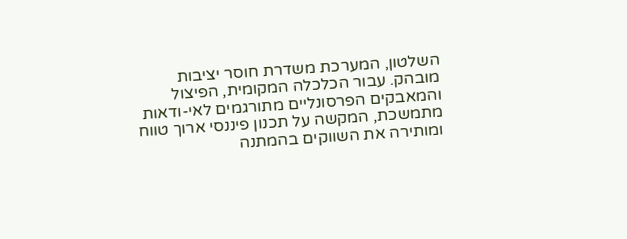השלטון, המערכת משדרת חוסר יציבות מובהק. עבור הכלכלה המקומית, הפיצול והמאבקים הפרסונליים מתורגמים לאי-ודאות מתמשכת, המקשה על תכנון פיננסי ארוך טווח ומותירה את השווקים בהמתנה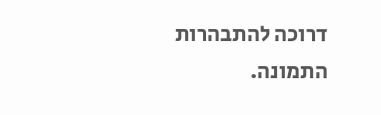דרוכה להתבהרות התמונה.